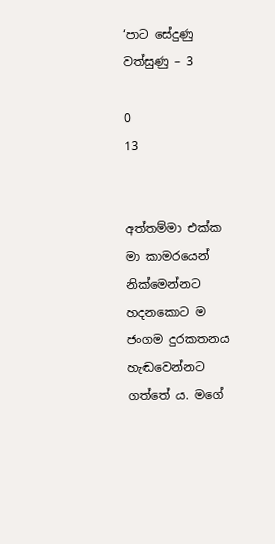‘පාට සේදුණු වත්සුණු – 3

0
13


අත්තම්මා එක්ක මා කාමරයෙන් නික්මෙන්නට හදනකොට ම ජංගම දුරකතනය හැඬවෙන්නට ගත්තේ ය. මගේ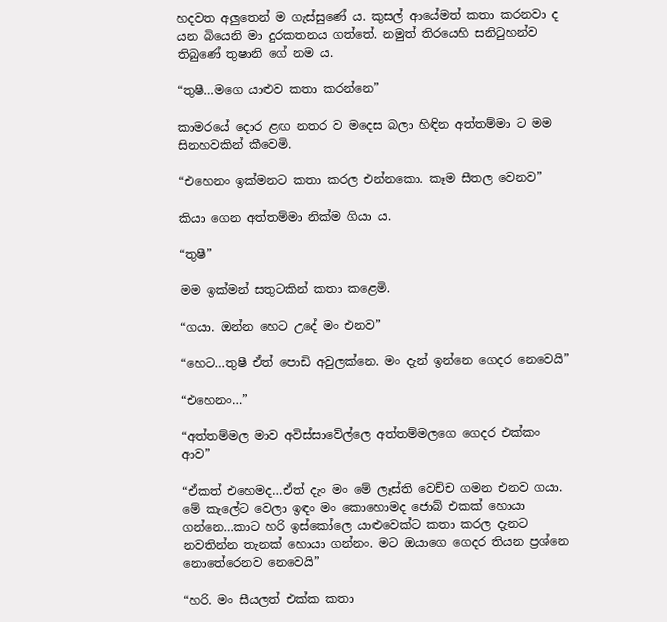හදවත අලුතෙන් ම ගැස්සුණේ ය. කුසල් ආයේමත් කතා කරනවා ද යන බියෙනි මා දුරකතනය ගත්තේ. නමුත් තිරයෙහි සනිටුහන්ව තිබුණේ තුෂානි ගේ නම ය.

“තුෂී…මගෙ යාළුව කතා කරන්නෙ”

කාමරයේ දොර ළඟ නතර ව මදෙස බලා හිඳින අත්තම්මා ට මම සිනහවකින් කීවෙමි.

“එහෙනං ඉක්මනට කතා කරල එන්නකො. කෑම සීතල වෙනව”

කියා ගෙන අත්තම්මා නික්ම ගියා ය.

“තුෂී”

මම ඉක්මන් සතුටකින් කතා කළෙමි.

“ගයා. ඔන්න හෙට උදේ මං එනව”

“හෙට…තුෂී ඒත් පොඩි අවුලක්නෙ. මං දැන් ඉන්නෙ ගෙදර නෙවෙයි”

“එහෙනං…”

“අත්තම්මල මාව අවිස්සාවේල්ලෙ අත්තම්මලගෙ ගෙදර එක්කං ආව”

“ඒකත් එහෙමද…ඒත් දැං මං මේ ලෑස්ති වෙච්ච ගමන එනව ගයා. මේ කැලේට වෙලා ඉඳං මං කොහොමද ජොබ් එකක් හොයා ගන්නෙ…කාට හරි ඉස්කෝලෙ යාළුවෙක්ට කතා කරල දැනට නවතින්න තැනක් හොයා ගන්නං. මට ඔයාගෙ ගෙදර තියන ප්‍රශ්නෙ නොතේරෙනව නෙවෙයි”

“හරි. මං සීයලත් එක්ක කතා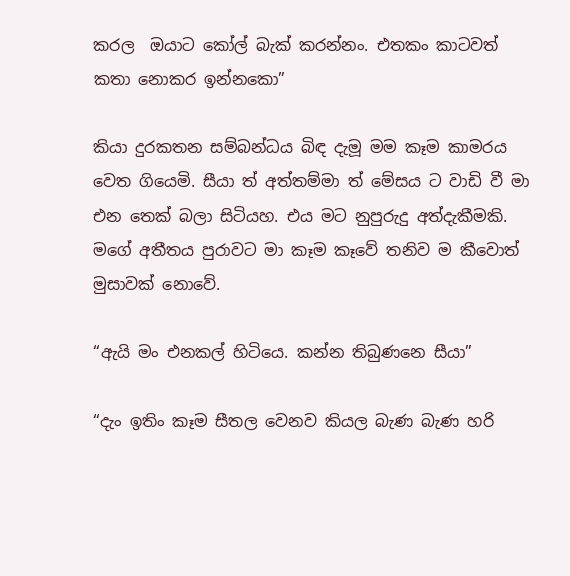කරල  ඔයාට කෝල් බැක් කරන්නං. එතකං කාටවත් කතා නොකර ඉන්නකො”

කියා දුරකතන සම්බන්ධය බිඳ දැමූ මම කෑම කාමරය වෙත ගියෙමි. සීයා ත් අත්තම්මා ත් මේසය ට වාඩි වී මා එන තෙක් බලා සිටියහ. එය මට නුපුරුදු අත්දැකීමකි. මගේ අතීතය පුරාවට මා කෑම කෑවේ තනිව ම කීවොත් මුසාවක් නොවේ.

“ඇයි මං එනකල් හිටියෙ. කන්න තිබුණනෙ සීයා”

“දැං ඉතිං කෑම සීතල වෙනව කියල බැණ බැණ හරි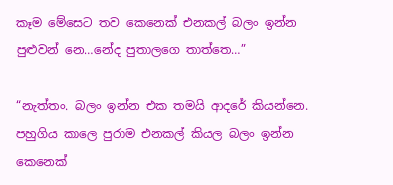කෑම මේසෙට තව කෙනෙක් එනකල් බලං ඉන්න පුළුවන් නෙ…නේද පුතාලගෙ තාත්තෙ…”

“නැත්තං. බලං ඉන්න එක තමයි ආදරේ කියන්නෙ. පහුගිය කාලෙ පුරාම එනකල් කියල බලං ඉන්න කෙනෙක්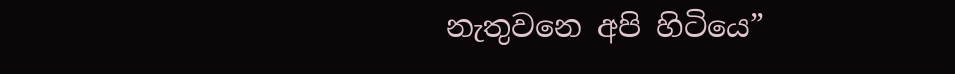නැතුවනෙ අපි හිටියෙ”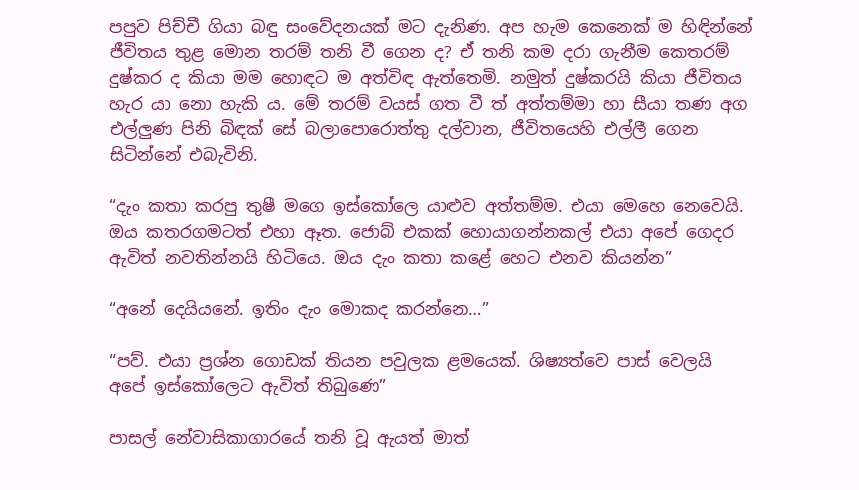පපුව පිච්චී ගියා බඳු සංවේදනයක් මට දැනිණ. අප හැම කෙනෙක් ම හිඳින්නේ ජීවිතය තුළ මොන තරම් තනි වී ගෙන ද? ඒ තනි කම දරා ගැනීම කෙතරම් දුෂ්කර ද කියා මම හොඳට ම අත්විඳ ඇත්තෙමි. නමුත් දුෂ්කරයි කියා ජීවිතය හැර යා නො හැකි ය. මේ තරම් වයස් ගත වී ත් අත්තම්මා හා සීයා තණ අග එල්ලුණ පිනි බිඳක් සේ බලාපොරොත්තු දල්වාන, ජීවිතයෙහි එල්ලී ගෙන සිටින්නේ එබැවිනි.

“දැං කතා කරපු තුෂී මගෙ ඉස්කෝලෙ යාළුව අත්තම්ම. එයා මෙහෙ නෙවෙයි. ඔය කතරගමටත් එහා ඈත. ජොබ් එකක් හොයාගන්නකල් එයා අපේ ගෙදර ඇවිත් නවතින්නයි හිටියෙ. ඔය දැං කතා කළේ හෙට එනව කියන්න”

“අනේ දෙයියනේ. ඉතිං දැං මොකද කරන්නෙ…”

“පව්. එයා ප්‍රශ්න ගොඩක් තියන පවුලක ළමයෙක්. ශිෂ්‍යත්වෙ පාස් වෙලයි අපේ ඉස්කෝලෙට ඇවිත් තිබුණෙ”

පාසල් නේවාසිකාගාරයේ තනි වූ ඇයත් මාත්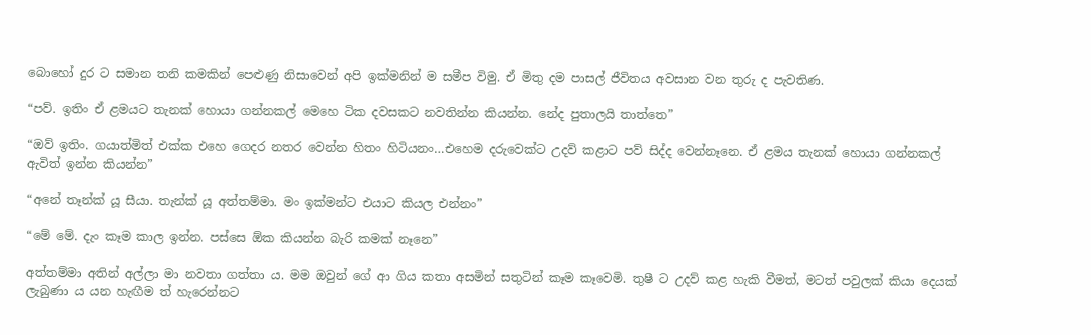බොහෝ දුර ට සමාන තනි කමකින් පෙළුණු නිසාවෙන් අපි ඉක්මනින් ම සමීප විමු. ඒ මිතු දම පාසල් ජීවිතය අවසාන වන තුරු ද පැවතිණ.

“පව්. ඉතිං ඒ ළමයට තැනක් හොයා ගන්නකල් මෙහෙ ටික දවසකට නවතින්න කියන්න. නේද පුතාලයි තාත්තෙ”

“ඔව් ඉතිං. ගයාත්මිත් එක්ක එහෙ ගෙදර නතර වෙන්න හිතං හිටියනං…එහෙම දරුවෙක්ට උදව් කළාට පව් සිද්ද වෙන්නෑනෙ. ඒ ළමය තැනක් හොයා ගන්නකල් ඇවිත් ඉන්න කියන්න”

“අනේ තෑන්ක් යූ සීයා. තැන්ක් යූ අත්තම්මා. මං ඉක්මන්ට එයාට කියල එන්නං”

“මේ මේ. දැං කෑම කාල ඉන්න. පස්සෙ ඕක කියන්න බැරි කමක් නෑනෙ”

අත්තම්මා අතින් අල්ලා මා නවතා ගත්තා ය. මම ඔවුන් ගේ ආ ගිය කතා අසමින් සතුටින් කෑම කෑවෙමි. තුෂී ට උදව් කළ හැකි වීමත්, මටත් පවුලක් කියා දෙයක් ලැබුණා ය යන හැඟීම ත් හැරෙන්නට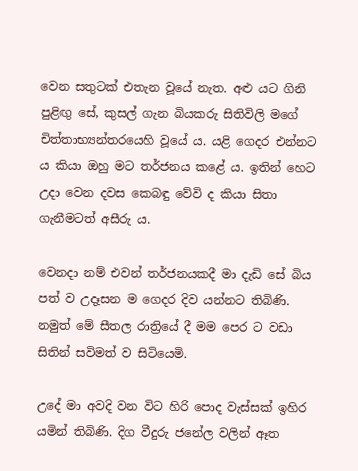වෙන සතුටක් එතැන වූයේ නැත. අළු යට ගිනි පුළිඟු සේ, කුසල් ගැන බියකරු සිතිවිලි මගේ චිත්තාභ්‍යන්තරයෙහි වූයේ ය. යළි ගෙදර එන්නට ය කියා ඔහු මට තර්ජනය කළේ ය. ඉතින් හෙට උදා වෙන දවස කෙබඳු වේවි ද කියා සිතා ගැනීමටත් අසීරු ය.

වෙනදා නම් එවන් තර්ජනයකදී මා දැඩි සේ බිය පත් ව උදෑසන ම ගෙදර දිව යන්නට තිබිණි. නමුත් මේ සීතල රාත්‍රියේ දී මම පෙර ට වඩා සිතින් සවිමත් ව සිටියෙමි.

උදේ මා අවදි වන විට හිරි පොද වැස්සක් ඉහිර යමින් තිබිණි. දිග වීදුරු ජනේල වලින් ඈත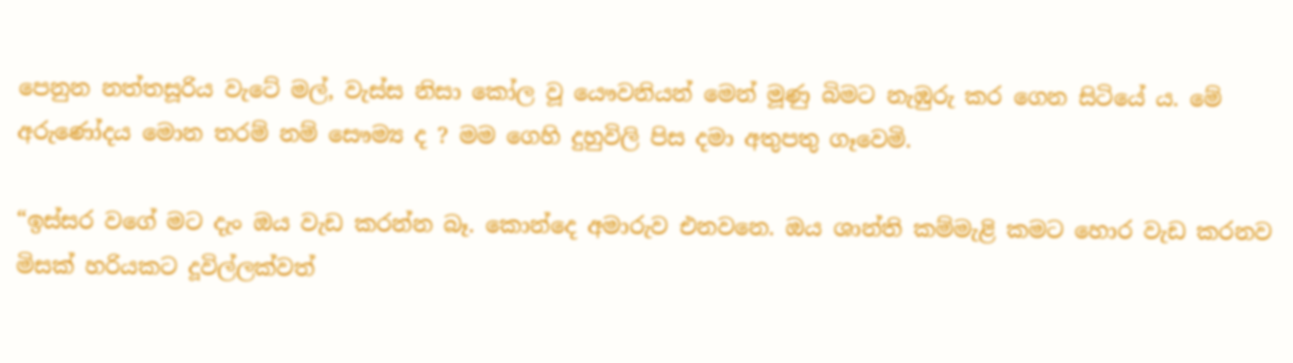පෙනුන නත්තසූරිය වැටේ මල්, වැස්ස නිසා කෝල වූ යෞවනියන් මෙන් මූණු බිමට නැඹුරු කර ගෙන සිටියේ ය. මේ අරුණෝදය මොන තරම් නම් සෞම්‍ය ද ? මම ගෙහි දුහුවිලි පිස දමා අතුපතු ගෑවෙමි.

“ඉස්සර වගේ මට දැං ඔය වැඩ කරන්න බෑ. කොන්දෙ අමාරුව එනවනෙ. ඔය ශාන්ති කම්මැළි කමට හොර වැඩ කරනව මිසක් හරියකට දූවිල්ලක්වත්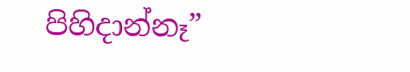පිහිදාන්නෑ”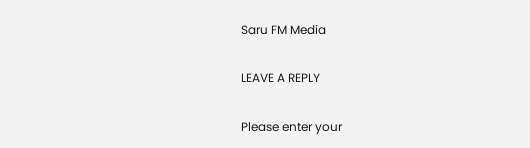Saru FM Media

LEAVE A REPLY

Please enter your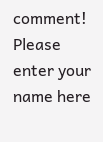comment!
Please enter your name here